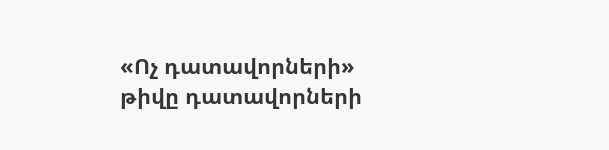«Ոչ դատավորների» թիվը դատավորների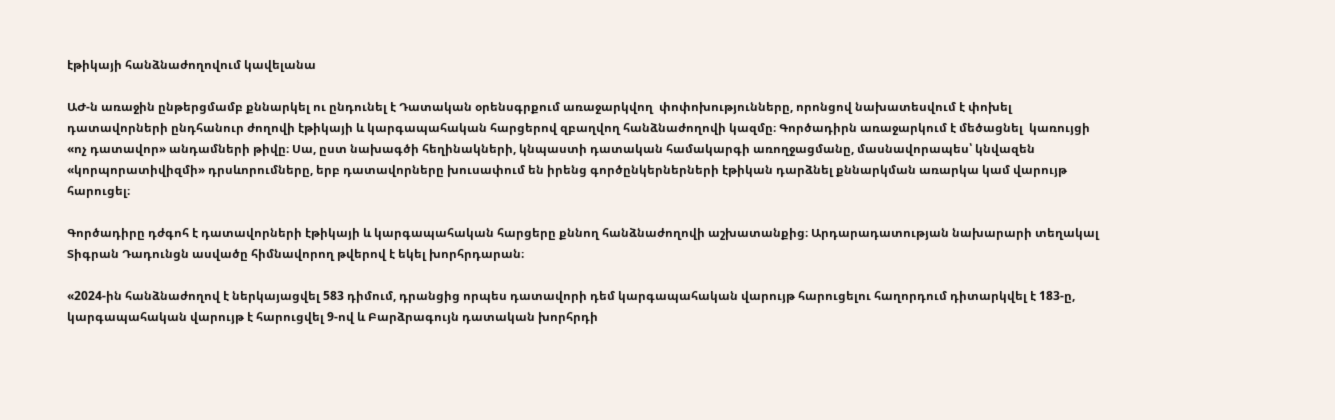էթիկայի հանձնաժողովում կավելանա

ԱԺ-ն առաջին ընթերցմամբ քննարկել ու ընդունել է Դատական օրենսգրքում առաջարկվող  փոփոխությունները, որոնցով նախատեսվում է փոխել դատավորների ընդհանուր ժողովի էթիկայի և կարգապահական հարցերով զբաղվող հանձնաժողովի կազմը։ Գործադիրն առաջարկում է մեծացնել  կառույցի «ոչ դատավոր» անդամների թիվը։ Սա, ըստ նախագծի հեղինակների, կնպաստի դատական համակարգի առողջացմանը, մասնավորապես՝ կնվազեն «կորպորատիվիզմի» դրսևորումները, երբ դատավորները խուսափում են իրենց գործընկերներների էթիկան դարձնել քննարկման առարկա կամ վարույթ հարուցել։

Գործադիրը դժգոհ է դատավորների էթիկայի և կարգապահական հարցերը քննող հանձնաժողովի աշխատանքից։ Արդարադատության նախարարի տեղակալ Տիգրան Դադունցն ասվածը հիմնավորող թվերով է եկել խորհրդարան։

«2024-ին հանձնաժողով է ներկայացվել 583 դիմում, դրանցից որպես դատավորի դեմ կարգապահական վարույթ հարուցելու հաղորդում դիտարկվել է 183-ը, կարգապահական վարույթ է հարուցվել 9-ով և Բարձրագույն դատական խորհրդի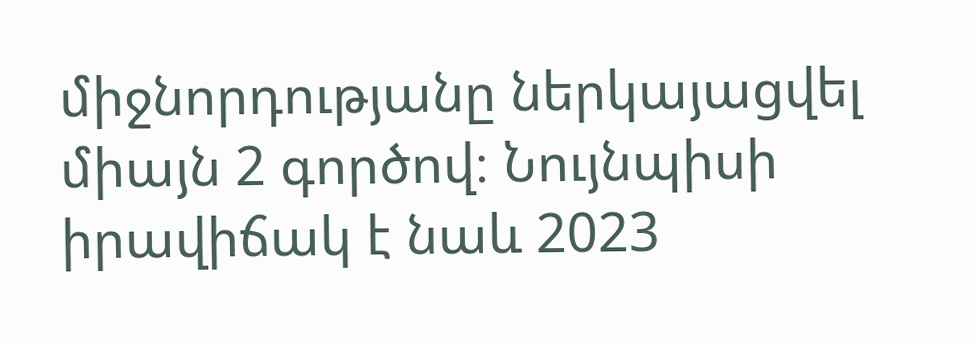միջնորդությանը ներկայացվել միայն 2 գործով։ Նույնպիսի իրավիճակ է նաև 2023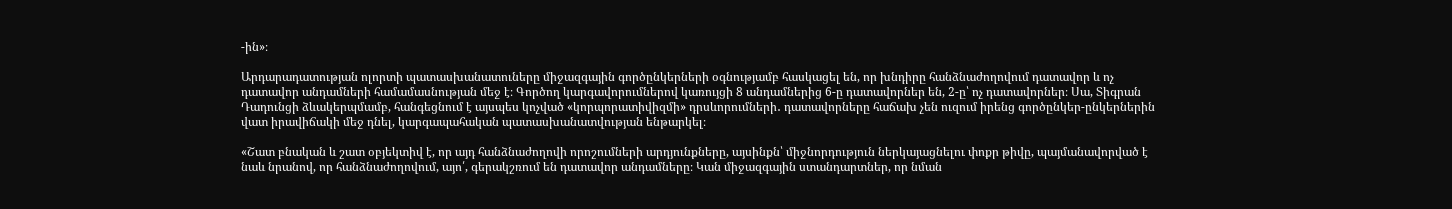-ին»։

Արդարադատության ոլորտի պատասխանատուները միջազգային գործընկերների օգնությամբ հասկացել են, որ խնդիրը հանձնաժողովում դատավոր և ոչ դատավոր անդամների համամասնության մեջ է։ Գործող կարգավորումներով կառույցի 8 անդամներից 6-ը դատավորներ են, 2-ը՝ ոչ դատավորներ։ Սա, Տիգրան Դադունցի ձևակերպմամբ, հանգեցնում է այսպես կոչված «կորպորատիվիզմի» դրսևորումների․ դատավորները հաճախ չեն ուզում իրենց գործընկեր-ընկերներին վատ իրավիճակի մեջ դնել, կարգապահական պատասխանատվության ենթարկել։

«Շատ բնական և շատ օբյեկտիվ է, որ այդ հանձնաժողովի որոշումների արդյունքները, այսինքն՝ միջնորդություն ներկայացնելու փոքր թիվը, պայմանավորված է նաև նրանով, որ հանձնաժողովում, այո՛, գերակշռում են դատավոր անդամները։ Կան միջազգային ստանդարտներ, որ նման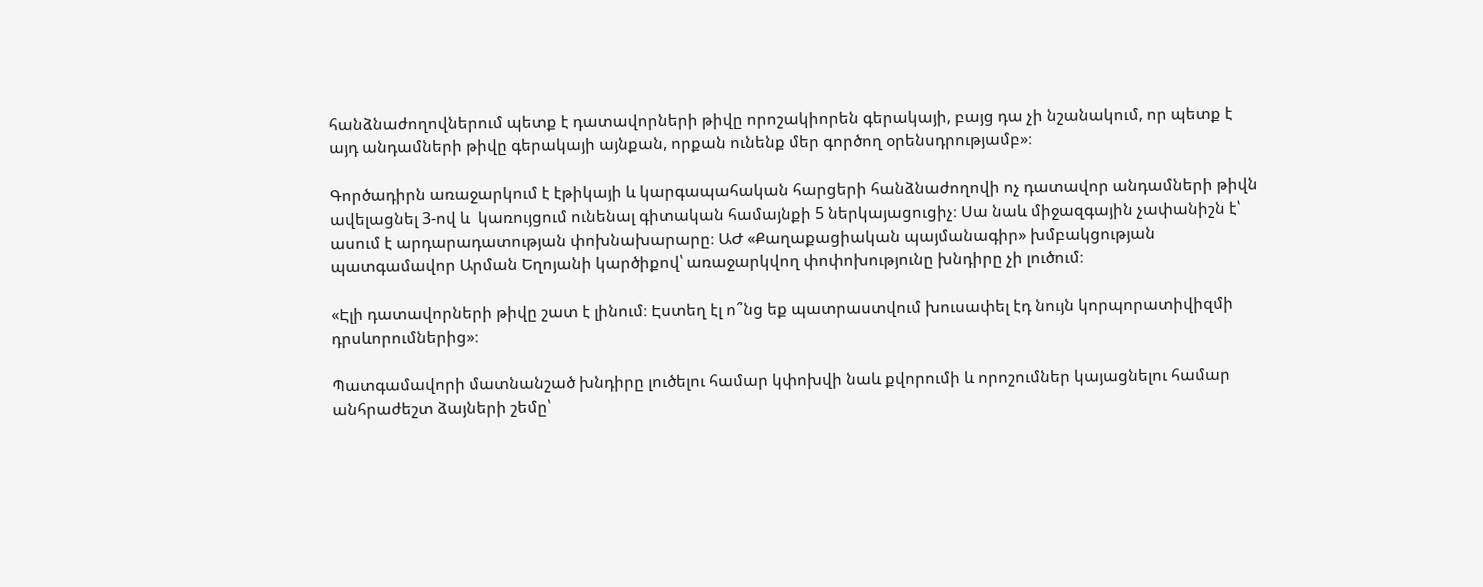հանձնաժողովներում պետք է դատավորների թիվը որոշակիորեն գերակայի, բայց դա չի նշանակում, որ պետք է այդ անդամների թիվը գերակայի այնքան, որքան ունենք մեր գործող օրենսդրությամբ»։

Գործադիրն առաջարկում է էթիկայի և կարգապահական հարցերի հանձնաժողովի ոչ դատավոր անդամների թիվն ավելացնել 3-ով և  կառույցում ունենալ գիտական համայնքի 5 ներկայացուցիչ։ Սա նաև միջազգային չափանիշն է՝ ասում է արդարադատության փոխնախարարը։ ԱԺ «Քաղաքացիական պայմանագիր» խմբակցության պատգամավոր Արման Եղոյանի կարծիքով՝ առաջարկվող փոփոխությունը խնդիրը չի լուծում։

«Էլի դատավորների թիվը շատ է լինում։ Էստեղ էլ ո՞նց եք պատրաստվում խուսափել էդ նույն կորպորատիվիզմի դրսևորումներից»։

Պատգամավորի մատնանշած խնդիրը լուծելու համար կփոխվի նաև քվորումի և որոշումներ կայացնելու համար անհրաժեշտ ձայների շեմը՝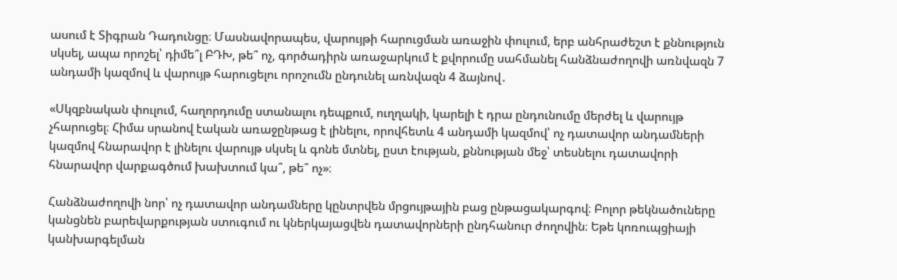ասում է Տիգրան Դադունցը։ Մասնավորապես, վարույթի հարուցման առաջին փուլում, երբ անհրաժեշտ է քննություն սկսել, ապա որոշել՝ դիմե՞լ ԲԴԽ, թե՞ ոչ, գործադիրն առաջարկում է քվորումը սահմանել հանձնաժողովի առնվազն 7 անդամի կազմով և վարույթ հարուցելու որոշումն ընդունել առնվազն 4 ձայնով․

«Սկզբնական փուլում, հաղորդումը ստանալու դեպքում, ուղղակի, կարելի է դրա ընդունումը մերժել և վարույթ չհարուցել։ Հիմա սրանով էական առաջընթաց է լինելու, որովհետև 4 անդամի կազմով՝ ոչ դատավոր անդամների կազմով հնարավոր է լինելու վարույթ սկսել և գոնե մտնել, ըստ էության, քննության մեջ՝ տեսնելու դատավորի հնարավոր վարքագծում խախտում կա՞, թե՞ ոչ»։

Հանձնաժողովի նոր՝ ոչ դատավոր անդամները կընտրվեն մրցույթային բաց ընթացակարգով։ Բոլոր թեկնածուները կանցնեն բարեվարքության ստուգում ու կներկայացվեն դատավորների ընդհանուր ժողովին։ Եթե կոռուպցիայի կանխարգելման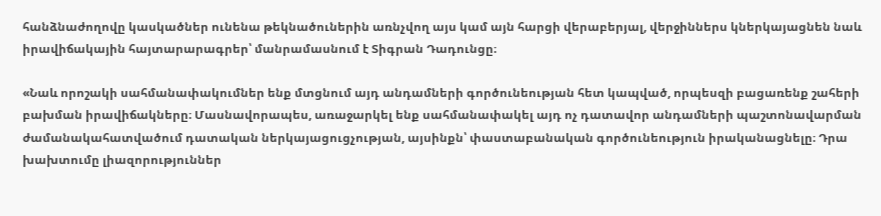հանձնաժողովը կասկածներ ունենա թեկնածուներին առնչվող այս կամ այն հարցի վերաբերյալ, վերջիններս կներկայացնեն նաև իրավիճակային հայտարարագրեր՝ մանրամասնում է Տիգրան Դադունցը։

«Նաև որոշակի սահմանափակումներ ենք մտցնում այդ անդամների գործունեության հետ կապված, որպեսզի բացառենք շահերի բախման իրավիճակները։ Մասնավորապես, առաջարկել ենք սահմանափակել այդ ոչ դատավոր անդամների պաշտոնավարման ժամանակահատվածում դատական ներկայացուցչության, այսինքն՝ փաստաբանական գործունեություն իրականացնելը։ Դրա խախտումը լիազորություններ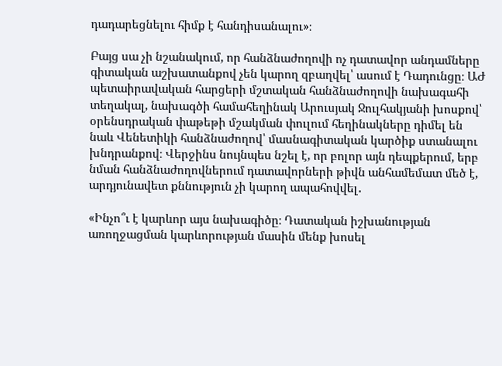դադարեցնելու հիմք է հանդիսանալու»։

Բայց սա չի նշանակում, որ հանձնաժողովի ոչ դատավոր անդամները գիտական աշխատանքով չեն կարող զբաղվել՝ ասում է Դադունցը։ ԱԺ պետաիրավական հարցերի մշտական հանձնաժողովի նախագահի տեղակալ, նախագծի համահեղինակ Արուսյակ Ջուլհակյանի խոսքով՝ օրենսդրական փաթեթի մշակման փուլում հեղինակները դիմել են նաև Վենետիկի հանձնաժողով՝ մասնագիտական կարծիք ստանալու խնդրանքով։ Վերջինս նույնպես նշել է, որ բոլոր այն դեպքերում, երբ նման հանձնաժողովներում դատավորների թիվն անհամեմատ մեծ է, արդյունավետ քննություն չի կարող ապահովվել․

«Ինչո՞ւ է կարևոր այս նախագիծը։ Դատական իշխանության առողջացման կարևորության մասին մենք խոսել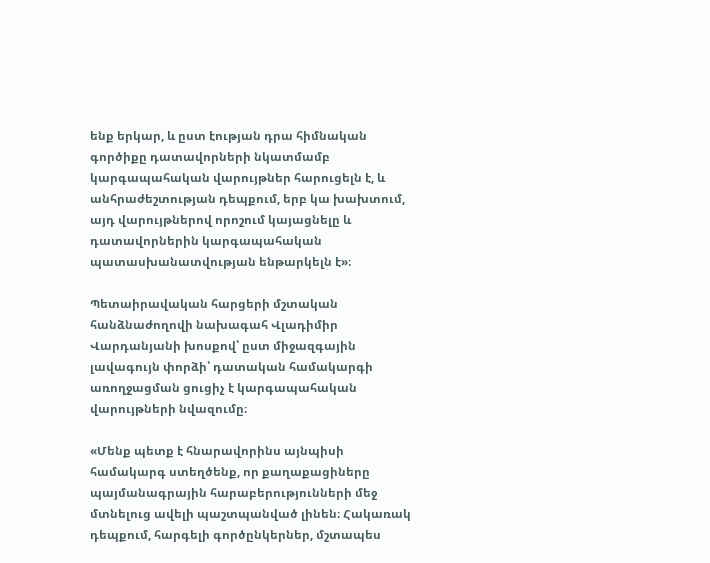ենք երկար, և ըստ էության դրա հիմնական գործիքը դատավորների նկատմամբ կարգապահական վարույթներ հարուցելն է, և անհրաժեշտության դեպքում, երբ կա խախտում, այդ վարույթներով որոշում կայացնելը և դատավորներին կարգապահական պատասխանատվության ենթարկելն է»։

Պետաիրավական հարցերի մշտական հանձնաժողովի նախագահ Վլադիմիր Վարդանյանի խոսքով՝ ըստ միջազգային լավագույն փորձի՝ դատական համակարգի առողջացման ցուցիչ է կարգապահական վարույթների նվազումը։

«Մենք պետք է հնարավորինս այնպիսի համակարգ ստեղծենք, որ քաղաքացիները պայմանագրային հարաբերությունների մեջ մտնելուց ավելի պաշտպանված լինեն։ Հակառակ դեպքում, հարգելի գործընկերներ, մշտապես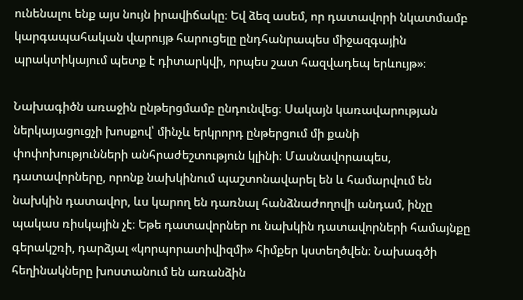ունենալու ենք այս նույն իրավիճակը։ Եվ ձեզ ասեմ, որ դատավորի նկատմամբ կարգապահական վարույթ հարուցելը ընդհանրապես միջազգային պրակտիկայում պետք է դիտարկվի, որպես շատ հազվադեպ երևույթ»։

Նախագիծն առաջին ընթերցմամբ ընդունվեց։ Սակայն կառավարության ներկայացուցչի խոսքով՝ մինչև երկրորդ ընթերցում մի քանի փոփոխությունների անհրաժեշտություն կլինի։ Մասնավորապես, դատավորները, որոնք նախկինում պաշտոնավարել են և համարվում են նախկին դատավոր, ևս կարող են դառնալ հանձնաժողովի անդամ, ինչը պակաս ռիսկային չէ։ Եթե դատավորներ ու նախկին դատավորների համայնքը գերակշռի, դարձյալ «կորպորատիվիզմի» հիմքեր կստեղծվեն։ Նախագծի հեղինակները խոստանում են առանձին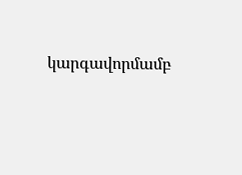կարգավորմամբ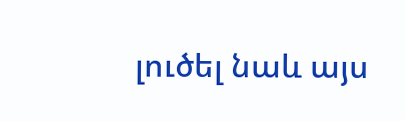լուծել նաև այս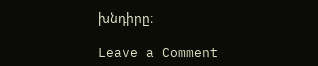խնդիրը։

Leave a Comment